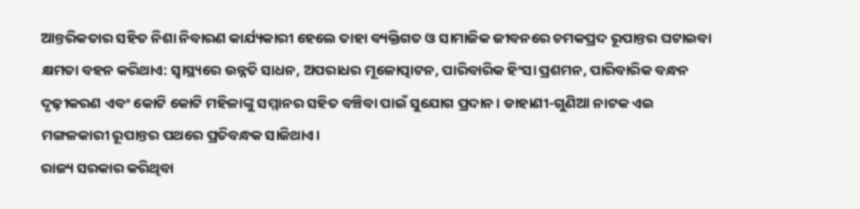ଆନ୍ତରିକତାର ସହିତ ନିଶା ନିବାରଣ କାର୍ଯ୍ୟକାରୀ ହେଲେ ତାହା ବ୍ୟକ୍ତିଗତ ଓ ସାମାଜିକ ଜୀବନରେ ଚମକପ୍ରଦ ରୂପାନ୍ତର ଘଟାଇବା କ୍ଷମତା ବହନ କରିଥାଏ: ସ୍ବାସ୍ଥ୍ୟରେ ଉନ୍ନତି ସାଧନ, ଅପରାଧର ମୂଳୋତ୍ପାଟନ, ପାରିବାରିକ ହିଂସା ପ୍ରଶମନ, ପାରିବାରିକ ବନ୍ଧନ ଦୃଢ଼ୀକରଣ ଏବଂ କୋଟି କୋଟି ମହିଳାଙ୍କୁ ସମ୍ମାନର ସହିତ ବଞ୍ଚିବା ପାଇଁ ସୁଯୋଗ ପ୍ରଦାନ। ଡାହାଣୀ-ଗୁଣିଆ ନାଟକ ଏଇ ମଙ୍ଗଳକାରୀ ରୂପାନ୍ତର ପଥରେ ପ୍ରତିବନ୍ଧକ ସାଜିଥାଏ।
ରାଜ୍ୟ ସରକାର କରିଥିବା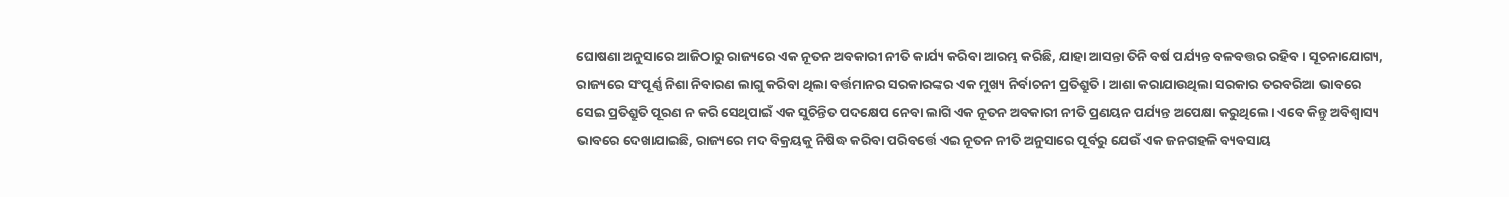ଘୋଷଣା ଅନୁସାରେ ଆଜିଠାରୁ ରାଜ୍ୟରେ ଏକ ନୂତନ ଅବକାରୀ ନୀତି କାର୍ଯ୍ୟ କରିବା ଆରମ୍ଭ କରିଛି, ଯାହା ଆସନ୍ତା ତିନି ବର୍ଷ ପର୍ଯ୍ୟନ୍ତ ବଳବତ୍ତର ରହିବ। ସୂଚନାଯୋଗ୍ୟ, ରାଜ୍ୟରେ ସଂପୂର୍ଣ୍ଣ ନିଶା ନିବାରଣ ଲାଗୁ କରିବା ଥିଲା ବର୍ତ୍ତମାନର ସରକାରଙ୍କର ଏକ ମୁଖ୍ୟ ନିର୍ବାଚନୀ ପ୍ରତିଶ୍ରୁତି। ଆଶା କରାଯାଉଥିଲା ସରକାର ତରବରିଆ ଭାବରେ ସେଇ ପ୍ରତିଶ୍ରୁତି ପୂରଣ ନ କରି ସେଥିପାଇଁ ଏକ ସୁଚିନ୍ତିତ ପଦକ୍ଷେପ ନେବା ଲାଗି ଏକ ନୂତନ ଅବକାରୀ ନୀତି ପ୍ରଣୟନ ପର୍ଯ୍ୟନ୍ତ ଅପେକ୍ଷା କରୁଥିଲେ। ଏବେ କିନ୍ତୁ ଅବିଶ୍ବାସ୍ୟ ଭାବରେ ଦେଖାଯାଇଛି, ରାଜ୍ୟରେ ମଦ ବିକ୍ରୟକୁ ନିଷିଦ୍ଧ କରିବା ପରିବର୍ତ୍ତେ ଏଇ ନୂତନ ନୀତି ଅନୁସାରେ ପୂର୍ବରୁ ଯେଉଁ ଏକ ଜନଗହଳି ବ୍ୟବସାୟ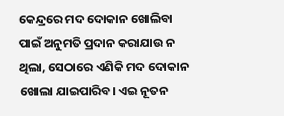କେନ୍ଦ୍ରରେ ମଦ ଦୋକାନ ଖୋଲିବା ପାଇଁ ଅନୁମତି ପ୍ରଦାନ କରାଯାଉ ନ ଥିଲା, ସେଠାରେ ଏଣିକି ମଦ ଦୋକାନ ଖୋଲା ଯାଇପାରିବ। ଏଇ ନୂତନ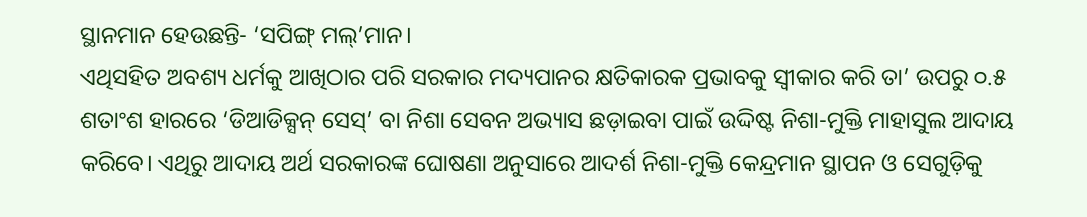ସ୍ଥାନମାନ ହେଉଛନ୍ତି- ‘ସପିଙ୍ଗ୍ ମଲ୍’ମାନ।
ଏଥିସହିତ ଅବଶ୍ୟ ଧର୍ମକୁ ଆଖିଠାର ପରି ସରକାର ମଦ୍ୟପାନର କ୍ଷତିକାରକ ପ୍ରଭାବକୁ ସ୍ବୀକାର କରି ତା’ ଉପରୁ ୦.୫ ଶତାଂଶ ହାରରେ ‘ଡିଆଡିକ୍ସନ୍ ସେସ୍’ ବା ନିଶା ସେବନ ଅଭ୍ୟାସ ଛଡ଼ାଇବା ପାଇଁ ଉଦ୍ଦିଷ୍ଟ ନିଶା-ମୁକ୍ତି ମାହାସୁଲ ଆଦାୟ କରିବେ। ଏଥିରୁ ଆଦାୟ ଅର୍ଥ ସରକାରଙ୍କ ଘୋଷଣା ଅନୁସାରେ ଆଦର୍ଶ ନିଶା-ମୁକ୍ତି କେନ୍ଦ୍ରମାନ ସ୍ଥାପନ ଓ ସେଗୁଡ଼ିକୁ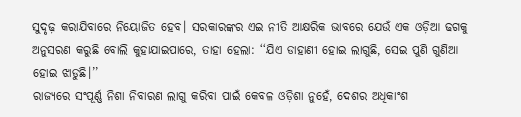ସୁଦୃଢ଼ କରାଯିବାରେ ନିୟୋଜିତ ହେବ। ସରକାରଙ୍କର ଏଇ ନୀତି ଆକ୍ଷରିକ ଭାବରେ ଯେଉଁ ଏକ ଓଡ଼ିଆ ଢଗକୁ ଅନୁସରଣ କରୁଛି ବୋଲି କୁହାଯାଇପାରେ, ତାହା ହେଲା: ‘‘ଯିଏ ଡାହାଣୀ ହୋଇ ଲାଗୁଛି, ସେଇ ପୁଣି ଗୁଣିଆ ହୋଇ ଝାଡୁଛି।’’
ରାଜ୍ୟରେ ସଂପୂର୍ଣ୍ଣ ନିଶା ନିବାରଣ ଲାଗୁ କରିବା ପାଇଁ କେବଳ ଓଡ଼ିଶା ନୁହେଁ, ଦେଶର ଅଧିକାଂଶ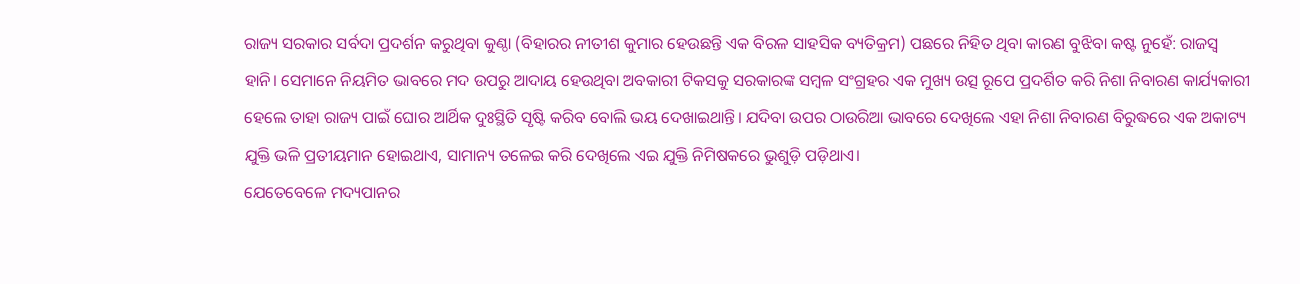ରାଜ୍ୟ ସରକାର ସର୍ବଦା ପ୍ରଦର୍ଶନ କରୁଥିବା କୁଣ୍ଠା (ବିହାରର ନୀତୀଶ କୁମାର ହେଉଛନ୍ତି ଏକ ବିରଳ ସାହସିକ ବ୍ୟତିକ୍ରମ) ପଛରେ ନିହିତ ଥିବା କାରଣ ବୁଝିବା କଷ୍ଟ ନୁହେଁ: ରାଜସ୍ବ ହାନି। ସେମାନେ ନିୟମିତ ଭାବରେ ମଦ ଉପରୁ ଆଦାୟ ହେଉଥିବା ଅବକାରୀ ଟିକସକୁ ସରକାରଙ୍କ ସମ୍ବଳ ସଂଗ୍ରହର ଏକ ମୁଖ୍ୟ ଉତ୍ସ ରୂପେ ପ୍ରଦର୍ଶିତ କରି ନିଶା ନିବାରଣ କାର୍ଯ୍ୟକାରୀ ହେଲେ ତାହା ରାଜ୍ୟ ପାଇଁ ଘୋର ଆର୍ଥିକ ଦୁଃସ୍ଥିତି ସୃଷ୍ଟି କରିବ ବୋଲି ଭୟ ଦେଖାଇଥାନ୍ତି। ଯଦିବା ଉପର ଠାଉରିଆ ଭାବରେ ଦେଖିଲେ ଏହା ନିଶା ନିବାରଣ ବିରୁଦ୍ଧରେ ଏକ ଅକାଟ୍ୟ ଯୁକ୍ତି ଭଳି ପ୍ରତୀୟମାନ ହୋଇଥାଏ, ସାମାନ୍ୟ ତଳେଇ କରି ଦେଖିଲେ ଏଇ ଯୁକ୍ତି ନିମିଷକରେ ଭୁଶୁଡ଼ି ପଡ଼ିଥାଏ।
ଯେତେବେଳେ ମଦ୍ୟପାନର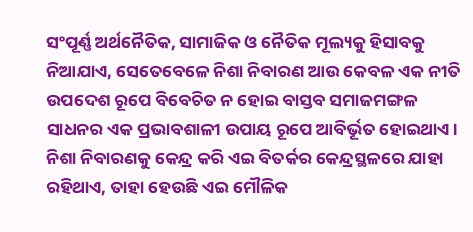ସଂପୂର୍ଣ୍ଣ ଅର୍ଥନୈତିକ, ସାମାଜିକ ଓ ନୈତିକ ମୂଲ୍ୟକୁ ହିସାବକୁ ନିଆଯାଏ, ସେତେବେଳେ ନିଶା ନିବାରଣ ଆଉ କେବଳ ଏକ ନୀତି ଉପଦେଶ ରୂପେ ବିବେଚିତ ନ ହୋଇ ବାସ୍ତବ ସମାଜମଙ୍ଗଳ ସାଧନର ଏକ ପ୍ରଭାବଶାଳୀ ଉପାୟ ରୂପେ ଆବିର୍ଭୂତ ହୋଇଥାଏ। ନିଶା ନିବାରଣକୁ କେନ୍ଦ୍ର କରି ଏଇ ବିତର୍କର କେନ୍ଦ୍ରସ୍ଥଳରେ ଯାହା ରହିଥାଏ, ତାହା ହେଉଛି ଏଇ ମୌଳିକ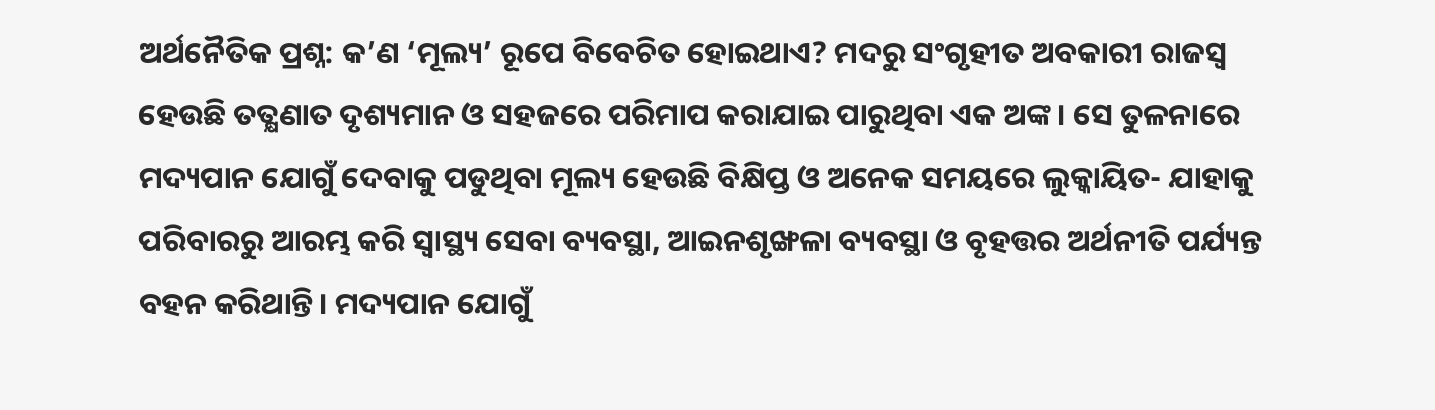ଅର୍ଥନୈତିକ ପ୍ରଶ୍ନ: କ’ଣ ‘ମୂଲ୍ୟ’ ରୂପେ ବିବେଚିତ ହୋଇଥାଏ? ମଦରୁ ସଂଗୃହୀତ ଅବକାରୀ ରାଜସ୍ବ ହେଉଛି ତତ୍କ୍ଷଣାତ ଦୃଶ୍ୟମାନ ଓ ସହଜରେ ପରିମାପ କରାଯାଇ ପାରୁଥିବା ଏକ ଅଙ୍କ। ସେ ତୁଳନାରେ ମଦ୍ୟପାନ ଯୋଗୁଁ ଦେବାକୁ ପଡୁଥିବା ମୂଲ୍ୟ ହେଉଛି ବିକ୍ଷିପ୍ତ ଓ ଅନେକ ସମୟରେ ଲୁକ୍କାୟିତ- ଯାହାକୁ ପରିବାରରୁ ଆରମ୍ଭ କରି ସ୍ବାସ୍ଥ୍ୟ ସେବା ବ୍ୟବସ୍ଥା, ଆଇନଶୃଙ୍ଖଳା ବ୍ୟବସ୍ଥା ଓ ବୃହତ୍ତର ଅର୍ଥନୀତି ପର୍ଯ୍ୟନ୍ତ ବହନ କରିଥାନ୍ତି। ମଦ୍ୟପାନ ଯୋଗୁଁ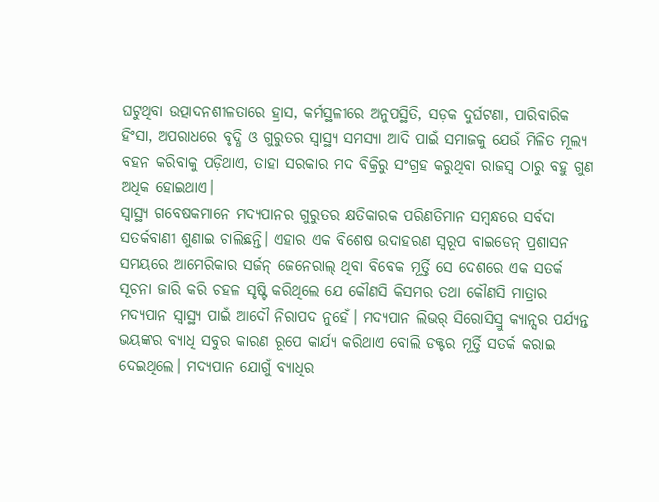ଘଟୁଥିବା ଉତ୍ପାଦନଶୀଳତାରେ ହ୍ରାସ, କର୍ମସ୍ଥଳୀରେ ଅନୁପସ୍ଥିତି, ସଡ଼କ ଦୁର୍ଘଟଣା, ପାରିବାରିକ ହିଂସା, ଅପରାଧରେ ବୃଦ୍ଧି ଓ ଗୁରୁତର ସ୍ବାସ୍ଥ୍ୟ ସମସ୍ୟା ଆଦି ପାଇଁ ସମାଜକୁ ଯେଉଁ ମିଳିତ ମୂଲ୍ୟ ବହନ କରିବାକୁ ପଡ଼ିଥାଏ, ତାହା ସରକାର ମଦ ବିକ୍ରିରୁ ସଂଗ୍ରହ କରୁଥିବା ରାଜସ୍ବ ଠାରୁ ବହୁ ଗୁଣ ଅଧିକ ହୋଇଥାଏ।
ସ୍ବାସ୍ଥ୍ୟ ଗବେଷକମାନେ ମଦ୍ୟପାନର ଗୁରୁତର କ୍ଷତିକାରକ ପରିଣତିମାନ ସମ୍ବନ୍ଧରେ ସର୍ବଦା ସତର୍କବାଣୀ ଶୁଣାଇ ଚାଲିଛନ୍ତି। ଏହାର ଏକ ବିଶେଷ ଉଦାହରଣ ସ୍ବରୂପ ବାଇଡେନ୍ ପ୍ରଶାସନ ସମୟରେ ଆମେରିକାର ସର୍ଜନ୍ ଜେନେରାଲ୍ ଥିବା ବିବେକ ମୂର୍ତ୍ତି ସେ ଦେଶରେ ଏକ ସତର୍କ ସୂଚନା ଜାରି କରି ଚହଳ ସୃଷ୍ଟି କରିଥିଲେ ଯେ କୌଣସି କିସମର ତଥା କୌଣସି ମାତ୍ରାର ମଦ୍ୟପାନ ସ୍ବାସ୍ଥ୍ୟ ପାଇଁ ଆଦୌ ନିରାପଦ ନୁହେଁ। ମଦ୍ୟପାନ ଲିଭର୍ ସିରୋସିସ୍ରୁ କ୍ୟାନ୍ସର ପର୍ଯ୍ୟନ୍ତ ଭୟଙ୍କର ବ୍ୟାଧି ସବୁର କାରଣ ରୂପେ କାର୍ଯ୍ୟ କରିଥାଏ ବୋଲି ଡକ୍ଟର ମୂର୍ତ୍ତି ସତର୍କ କରାଇ ଦେଇଥିଲେ। ମଦ୍ୟପାନ ଯୋଗୁଁ ବ୍ୟାଧିର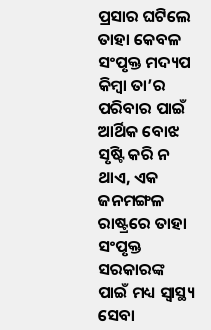ପ୍ରସାର ଘଟିଲେ ତାହା କେବଳ ସଂପୃକ୍ତ ମଦ୍ୟପ କିମ୍ବା ତା’ର ପରିବାର ପାଇଁ ଆର୍ଥିକ ବୋଝ ସୃଷ୍ଟି କରି ନ ଥାଏ, ଏକ ଜନମଙ୍ଗଳ ରାଷ୍ଟ୍ରରେ ତାହା ସଂପୃକ୍ତ ସରକାରଙ୍କ ପାଇଁ ମଧ୍ୟ ସ୍ବାସ୍ଥ୍ୟ ସେବା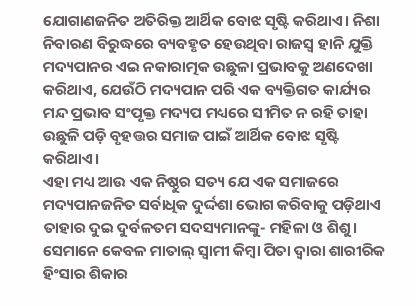ଯୋଗାଣଜନିତ ଅତିରିକ୍ତ ଆର୍ଥିକ ବୋଝ ସୃଷ୍ଟି କରିଥାଏ। ନିଶା ନିବାରଣ ବିରୁଦ୍ଧରେ ବ୍ୟବହୃତ ହେଉଥିବା ରାଜସ୍ବ ହାନି ଯୁକ୍ତି ମଦ୍ୟପାନର ଏଇ ନକାରାତ୍ମକ ଉଛୁଳା ପ୍ରଭାବକୁ ଅଣଦେଖା କରିଥାଏ, ଯେଉଁଠି ମଦ୍ୟପାନ ପରି ଏକ ବ୍ୟକ୍ତିଗତ କାର୍ଯ୍ୟର ମନ୍ଦ ପ୍ରଭାବ ସଂପୃକ୍ତ ମଦ୍ୟପ ମଧ୍ୟରେ ସୀମିତ ନ ରହି ତାହା ଉଛୁଳି ପଡ଼ି ବୃହତ୍ତର ସମାଜ ପାଇଁ ଆର୍ଥିକ ବୋଝ ସୃଷ୍ଟି କରିଥାଏ।
ଏହା ମଧ୍ୟ ଆଉ ଏକ ନିଷ୍ଠୁର ସତ୍ୟ ଯେ ଏକ ସମାଜରେ ମଦ୍ୟପାନଜନିତ ସର୍ବାଧିକ ଦୁର୍ଦ୍ଦଶା ଭୋଗ କରିବାକୁ ପଡ଼ିଥାଏ ତାହାର ଦୁଇ ଦୁର୍ବଳତମ ସଦସ୍ୟମାନଙ୍କୁ- ମହିଳା ଓ ଶିଶୁ। ସେମାନେ କେବଳ ମାତାଲ୍ ସ୍ବାମୀ କିମ୍ବା ପିତା ଦ୍ବାରା ଶାରୀରିକ ହିଂସାର ଶିକାର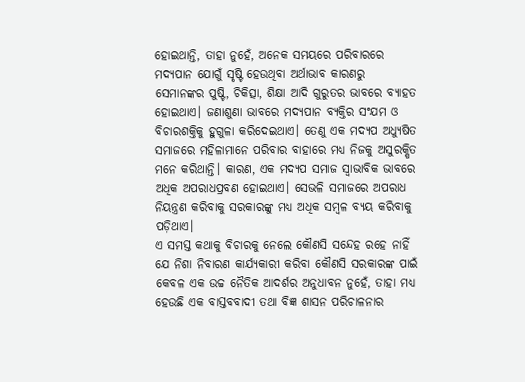ହୋଇଥାନ୍ତି, ତାହା ନୁହେଁ, ଅନେକ ସମୟରେ ପରିବାରରେ ମଦ୍ୟପାନ ଯୋଗୁଁ ସୃଷ୍ଟି ହେଉଥିବା ଅର୍ଥାଭାବ କାରଣରୁ ସେମାନଙ୍କର ପୁଷ୍ଟି, ଚିକିତ୍ସା, ଶିକ୍ଷା ଆଦି ଗୁରୁତର ଭାବରେ ବ୍ୟାହତ ହୋଇଥାଏ। ଜଣାଶୁଣା ଭାବରେ ମଦ୍ୟପାନ ବ୍ୟକ୍ତିର ସଂଯମ ଓ ବିଚାରଶକ୍ତିକୁ ହୁଗୁଳା କରିଦେଇଥାଏ। ତେଣୁ ଏକ ମଦ୍ୟପ ଅଧ୍ୟୁଷିତ ସମାଜରେ ମହିଳାମାନେ ପରିବାର ବାହାରେ ମଧ୍ୟ ନିଜକୁ ଅସୁରକ୍ଷିତ ମନେ କରିଥାନ୍ତି। କାରଣ, ଏକ ମଦ୍ୟପ ସମାଜ ସ୍ବାଭାବିକ ଭାବରେ ଅଧିକ ଅପରାଧପ୍ରବଣ ହୋଇଥାଏ। ସେଭଳି ସମାଜରେ ଅପରାଧ ନିୟନ୍ତ୍ରଣ କରିବାକୁ ସରକାରଙ୍କୁ ମଧ୍ୟ ଅଧିକ ସମ୍ବଳ ବ୍ୟୟ କରିବାକୁ ପଡ଼ିଥାଏ।
ଏ ସମସ୍ତ କଥାକୁ ବିଚାରକୁ ନେଲେ କୌଣସି ସନ୍ଦେହ ରହେ ନାହିଁ ଯେ ନିଶା ନିବାରଣ କାର୍ଯ୍ୟକାରୀ କରିବା କୌଣସି ସରକାରଙ୍କ ପାଇଁ କେବଳ ଏକ ଉଚ୍ଚ ନୈତିକ ଆଦର୍ଶର ଅନୁଧାବନ ନୁହେଁ, ତାହା ମଧ୍ୟ ହେଉଛି ଏକ ବାସ୍ତବବାଦୀ ତଥା ବିଜ୍ଞ ଶାସନ ପରିଚାଳନାର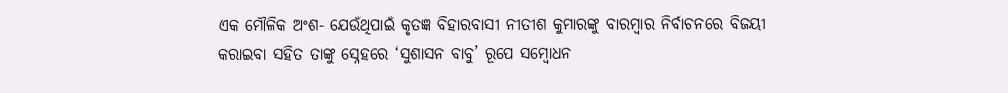ଏକ ମୌଳିକ ଅଂଶ- ଯେଉଁଥିପାଇଁ କୃତଜ୍ଞ ବିହାରବାସୀ ନୀତୀଶ କୁମାରଙ୍କୁ ବାରମ୍ବାର ନିର୍ବାଚନରେ ବିଜୟୀ କରାଇବା ସହିତ ତାଙ୍କୁ ସ୍ନେହରେ ‘ସୁଶାସନ ବାବୁ’ ରୂପେ ସମ୍ବୋଧନ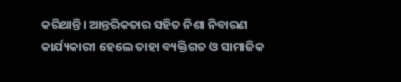କରିଥାନ୍ତି। ଆନ୍ତରିକତାର ସହିତ ନିଶା ନିବାରଣ କାର୍ଯ୍ୟକାରୀ ହେଲେ ତାହା ବ୍ୟକ୍ତିଗତ ଓ ସାମାଜିକ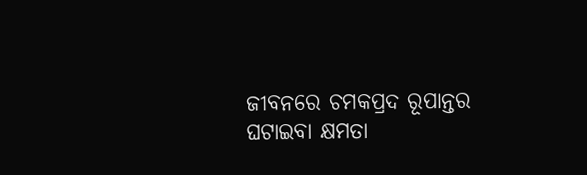ଜୀବନରେ ଚମକପ୍ରଦ ରୂପାନ୍ତର ଘଟାଇବା କ୍ଷମତା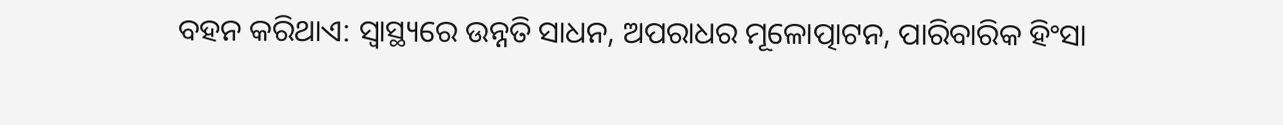ବହନ କରିଥାଏ: ସ୍ବାସ୍ଥ୍ୟରେ ଉନ୍ନତି ସାଧନ, ଅପରାଧର ମୂଳୋତ୍ପାଟନ, ପାରିବାରିକ ହିଂସା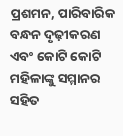ପ୍ରଶମନ, ପାରିବାରିକ ବନ୍ଧନ ଦୃଢ଼ୀକରଣ ଏବଂ କୋଟି କୋଟି ମହିଳାଙ୍କୁ ସମ୍ମାନର ସହିତ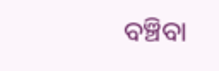ବଞ୍ଚିବା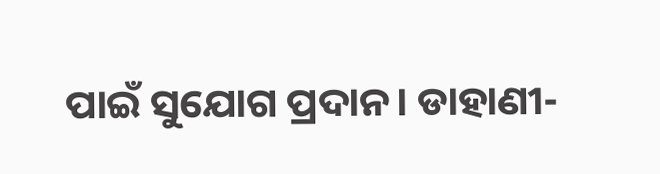ପାଇଁ ସୁଯୋଗ ପ୍ରଦାନ। ଡାହାଣୀ-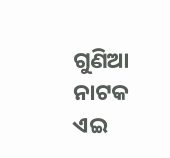ଗୁଣିଆ ନାଟକ ଏଇ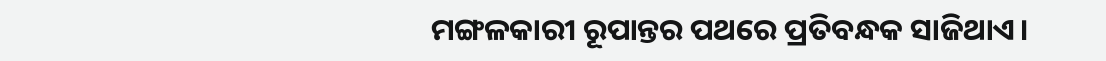ମଙ୍ଗଳକାରୀ ରୂପାନ୍ତର ପଥରେ ପ୍ରତିବନ୍ଧକ ସାଜିଥାଏ।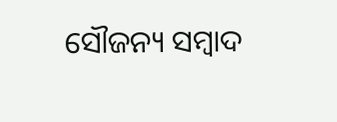ସୌଜନ୍ୟ ସମ୍ବାଦ